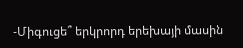-Միգուցե՞ երկրորդ երեխայի մասին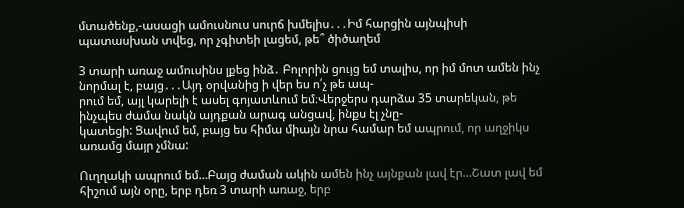մտածենք,-ասացի ամուսնուս սուրճ խմելիս․․․Իմ հարցին այնպիսի պատասխան տվեց, որ չգիտեի լացեմ, թե՞ ծիծաղեմ

3 տարի առաջ ամուսինս լքեց ինձ․ Բոլորին ցույց եմ տալիս, որ իմ մոտ ամեն ինչ նորմալ է, բայց․․․Այդ օրվանից ի վեր ես ո՛չ թե ապ-
րում եմ, այլ կարելի է ասել գոյատևում եմ։Վերջերս դարձա 35 տարեկան, թե ինչպես ժամա նակն այդքան արագ անցավ, ինքս էլ չնը-
կատեցի: Ցավում եմ, բայց ես հիմա միայն նրա համար եմ ապրում, որ աղջիկս առամց մայր չմնա:

Ուղղակի ապրում եմ…Բայց ժաման ակին ամեն ինչ այնքան լավ էր…Շատ լավ եմ հիշում այն օրը, երբ դեռ 3 տարի առաջ, երբ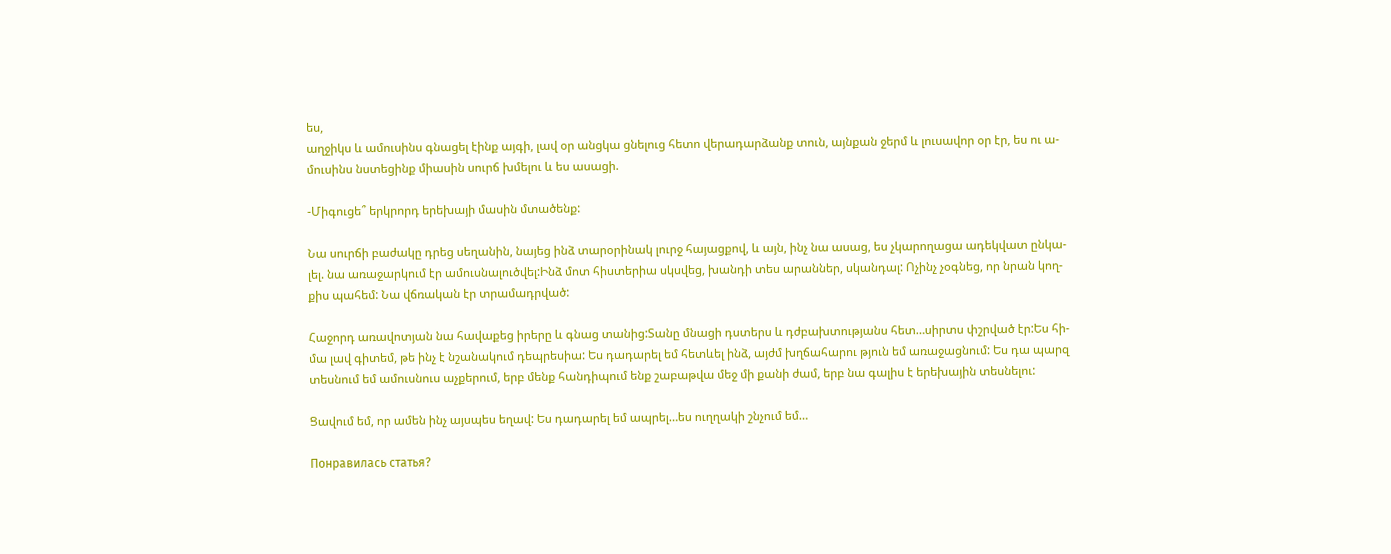ես,
աղջիկս և ամուսինս գնացել էինք այգի, լավ օր անցկա ցնելուց հետո վերադարձանք տուն, այնքան ջերմ և լուսավոր օր էր, ես ու ա-
մուսինս նստեցինք միասին սուրճ խմելու և ես ասացի.

-Միգուցե՞ երկրորդ երեխայի մասին մտածենք:

Նա սուրճի բաժակը դրեց սեղանին, նայեց ինձ տարօրինակ լուրջ հայացքով, և այն, ինչ նա ասաց, ես չկարողացա ադեկվատ ընկա-
լել. նա առաջարկում էր ամուսնալուծվել:Ինձ մոտ հիստերիա սկսվեց, խանդի տես արաններ, սկանդալ: Ոչինչ չօգնեց, որ նրան կող-
քիս պահեմ: Նա վճռական էր տրամադրված:

Հաջորդ առավոտյան նա հավաքեց իրերը և գնաց տանից:Տանը մնացի դստերս և դժբախտությանս հետ…սիրտս փշրված էր:Ես հի-
մա լավ գիտեմ, թե ինչ է նշանակում դեպրեսիա: Ես դադարել եմ հետևել ինձ, այժմ խղճահարու թյուն եմ առաջացնում: Ես դա պարզ
տեսնում եմ ամուսնուս աչքերում, երբ մենք հանդիպում ենք շաբաթվա մեջ մի քանի ժամ, երբ նա գալիս է երեխային տեսնելու:

Ցավում եմ, որ ամեն ինչ այսպես եղավ: Ես դադարել եմ ապրել…ես ուղղակի շնչում եմ…

Понравилась статья?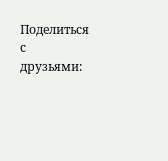Поделиться с друзьями: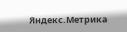Яндекс.Метрика